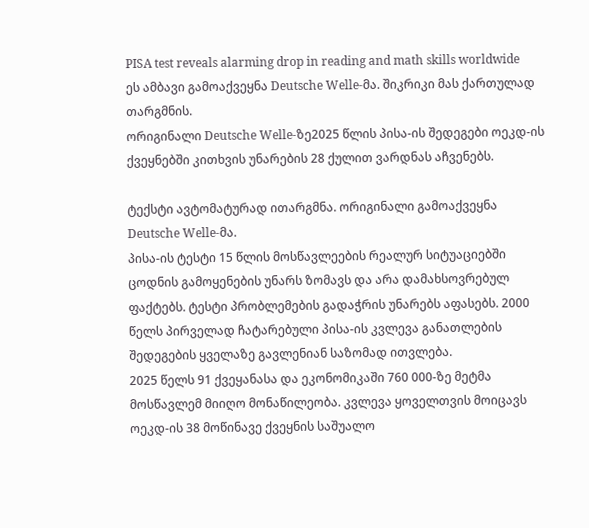PISA test reveals alarming drop in reading and math skills worldwide
ეს ამბავი გამოაქვეყნა Deutsche Welle-მა. შიკრიკი მას ქართულად თარგმნის.
ორიგინალი Deutsche Welle-ზე2025 წლის პისა-ის შედეგები ოეკდ-ის ქვეყნებში კითხვის უნარების 28 ქულით ვარდნას აჩვენებს.

ტექსტი ავტომატურად ითარგმნა. ორიგინალი გამოაქვეყნა Deutsche Welle-მა.
პისა-ის ტესტი 15 წლის მოსწავლეების რეალურ სიტუაციებში ცოდნის გამოყენების უნარს ზომავს და არა დამახსოვრებულ ფაქტებს. ტესტი პრობლემების გადაჭრის უნარებს აფასებს. 2000 წელს პირველად ჩატარებული პისა-ის კვლევა განათლების შედეგების ყველაზე გავლენიან საზომად ითვლება.
2025 წელს 91 ქვეყანასა და ეკონომიკაში 760 000-ზე მეტმა მოსწავლემ მიიღო მონაწილეობა. კვლევა ყოველთვის მოიცავს ოეკდ-ის 38 მოწინავე ქვეყნის საშუალო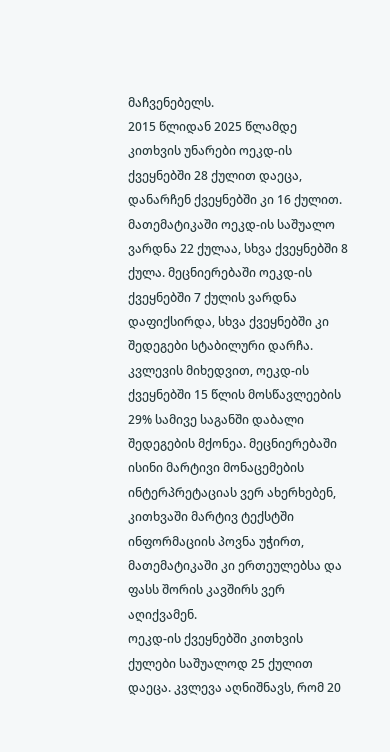მაჩვენებელს.
2015 წლიდან 2025 წლამდე კითხვის უნარები ოეკდ-ის ქვეყნებში 28 ქულით დაეცა, დანარჩენ ქვეყნებში კი 16 ქულით. მათემატიკაში ოეკდ-ის საშუალო ვარდნა 22 ქულაა, სხვა ქვეყნებში 8 ქულა. მეცნიერებაში ოეკდ-ის ქვეყნებში 7 ქულის ვარდნა დაფიქსირდა, სხვა ქვეყნებში კი შედეგები სტაბილური დარჩა.
კვლევის მიხედვით, ოეკდ-ის ქვეყნებში 15 წლის მოსწავლეების 29% სამივე საგანში დაბალი შედეგების მქონეა. მეცნიერებაში ისინი მარტივი მონაცემების ინტერპრეტაციას ვერ ახერხებენ, კითხვაში მარტივ ტექსტში ინფორმაციის პოვნა უჭირთ, მათემატიკაში კი ერთეულებსა და ფასს შორის კავშირს ვერ აღიქვამენ.
ოეკდ-ის ქვეყნებში კითხვის ქულები საშუალოდ 25 ქულით დაეცა. კვლევა აღნიშნავს, რომ 20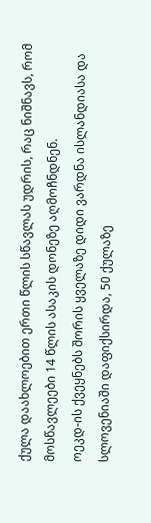ქულა დაახლოებით ერთი წლის სწავლას უდრის, რაც ნიშნავს, რომ მოსწავლეები 14 წლის ასაკის დონეზე აღმოჩნდნენ.
ოეკდ-ის ქვეყნებს შორის ყველაზე დიდი ვარდნა ისლანდიასა და სლოვენიაში დაფიქსირდა, 50 ქულაზე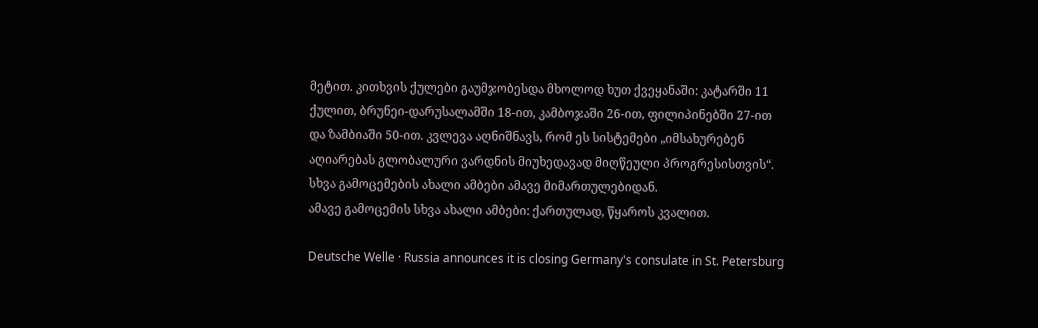მეტით. კითხვის ქულები გაუმჯობესდა მხოლოდ ხუთ ქვეყანაში: კატარში 11 ქულით, ბრუნეი-დარუსალამში 18-ით, კამბოჯაში 26-ით, ფილიპინებში 27-ით და ზამბიაში 50-ით. კვლევა აღნიშნავს, რომ ეს სისტემები „იმსახურებენ აღიარებას გლობალური ვარდნის მიუხედავად მიღწეული პროგრესისთვის“.
სხვა გამოცემების ახალი ამბები ამავე მიმართულებიდან.
ამავე გამოცემის სხვა ახალი ამბები: ქართულად, წყაროს კვალით.

Deutsche Welle · Russia announces it is closing Germany's consulate in St. Petersburg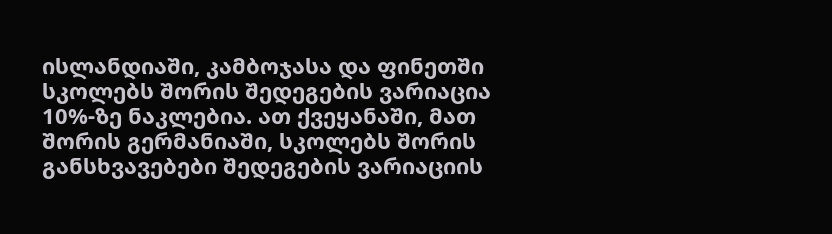ისლანდიაში, კამბოჯასა და ფინეთში სკოლებს შორის შედეგების ვარიაცია 10%-ზე ნაკლებია. ათ ქვეყანაში, მათ შორის გერმანიაში, სკოლებს შორის განსხვავებები შედეგების ვარიაციის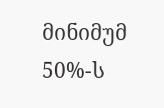მინიმუმ 50%-ს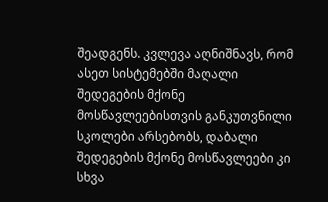შეადგენს. კვლევა აღნიშნავს, რომ ასეთ სისტემებში მაღალი შედეგების მქონე მოსწავლეებისთვის განკუთვნილი სკოლები არსებობს, დაბალი შედეგების მქონე მოსწავლეები კი სხვა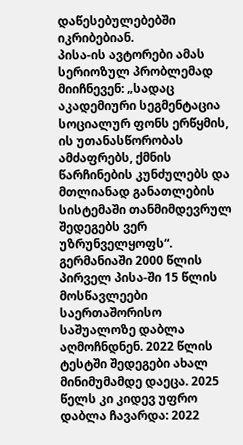დაწესებულებებში იკრიბებიან.
პისა-ის ავტორები ამას სერიოზულ პრობლემად მიიჩნევენ: „სადაც აკადემიური სეგმენტაცია სოციალურ ფონს ერწყმის, ის უთანასწორობას ამძაფრებს, ქმნის წარჩინების კუნძულებს და მთლიანად განათლების სისტემაში თანმიმდევრულ შედეგებს ვერ უზრუნველყოფს“.
გერმანიაში 2000 წლის პირველ პისა-ში 15 წლის მოსწავლეები საერთაშორისო საშუალოზე დაბლა აღმოჩნდნენ. 2022 წლის ტესტში შედეგები ახალ მინიმუმამდე დაეცა. 2025 წელს კი კიდევ უფრო დაბლა ჩავარდა: 2022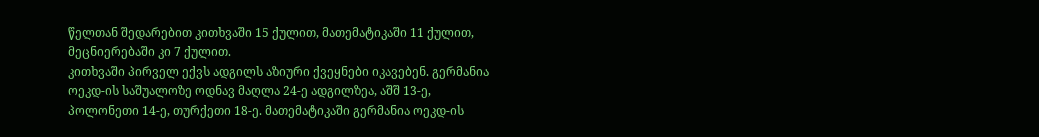წელთან შედარებით კითხვაში 15 ქულით, მათემატიკაში 11 ქულით, მეცნიერებაში კი 7 ქულით.
კითხვაში პირველ ექვს ადგილს აზიური ქვეყნები იკავებენ. გერმანია ოეკდ-ის საშუალოზე ოდნავ მაღლა 24-ე ადგილზეა, აშშ 13-ე, პოლონეთი 14-ე, თურქეთი 18-ე. მათემატიკაში გერმანია ოეკდ-ის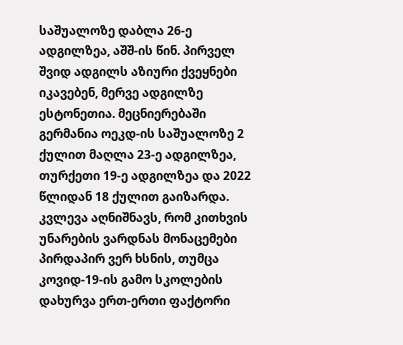საშუალოზე დაბლა 26-ე ადგილზეა, აშშ-ის წინ. პირველ შვიდ ადგილს აზიური ქვეყნები იკავებენ, მერვე ადგილზე ესტონეთია. მეცნიერებაში გერმანია ოეკდ-ის საშუალოზე 2 ქულით მაღლა 23-ე ადგილზეა, თურქეთი 19-ე ადგილზეა და 2022 წლიდან 18 ქულით გაიზარდა.
კვლევა აღნიშნავს, რომ კითხვის უნარების ვარდნას მონაცემები პირდაპირ ვერ ხსნის, თუმცა კოვიდ-19-ის გამო სკოლების დახურვა ერთ-ერთი ფაქტორი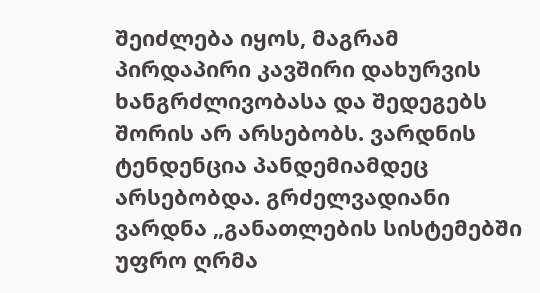შეიძლება იყოს, მაგრამ პირდაპირი კავშირი დახურვის ხანგრძლივობასა და შედეგებს შორის არ არსებობს. ვარდნის ტენდენცია პანდემიამდეც არსებობდა. გრძელვადიანი ვარდნა „განათლების სისტემებში უფრო ღრმა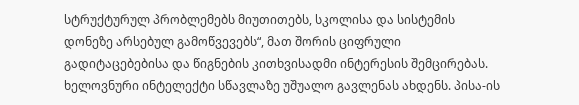სტრუქტურულ პრობლემებს მიუთითებს, სკოლისა და სისტემის დონეზე არსებულ გამოწვევებს“, მათ შორის ციფრული გადიტაცებებისა და წიგნების კითხვისადმი ინტერესის შემცირებას.
ხელოვნური ინტელექტი სწავლაზე უშუალო გავლენას ახდენს. პისა-ის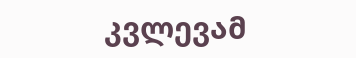კვლევამ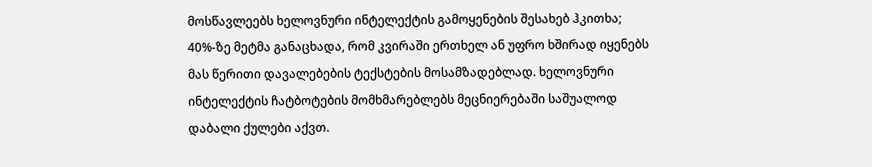მოსწავლეებს ხელოვნური ინტელექტის გამოყენების შესახებ ჰკითხა; 40%-ზე მეტმა განაცხადა, რომ კვირაში ერთხელ ან უფრო ხშირად იყენებს მას წერითი დავალებების ტექსტების მოსამზადებლად. ხელოვნური ინტელექტის ჩატბოტების მომხმარებლებს მეცნიერებაში საშუალოდ დაბალი ქულები აქვთ.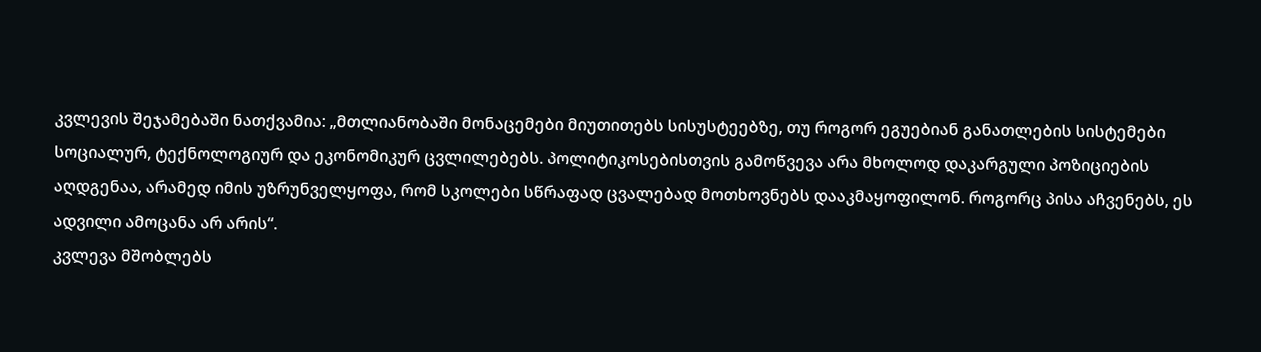კვლევის შეჯამებაში ნათქვამია: „მთლიანობაში მონაცემები მიუთითებს სისუსტეებზე, თუ როგორ ეგუებიან განათლების სისტემები სოციალურ, ტექნოლოგიურ და ეკონომიკურ ცვლილებებს. პოლიტიკოსებისთვის გამოწვევა არა მხოლოდ დაკარგული პოზიციების აღდგენაა, არამედ იმის უზრუნველყოფა, რომ სკოლები სწრაფად ცვალებად მოთხოვნებს დააკმაყოფილონ. როგორც პისა აჩვენებს, ეს ადვილი ამოცანა არ არის“.
კვლევა მშობლებს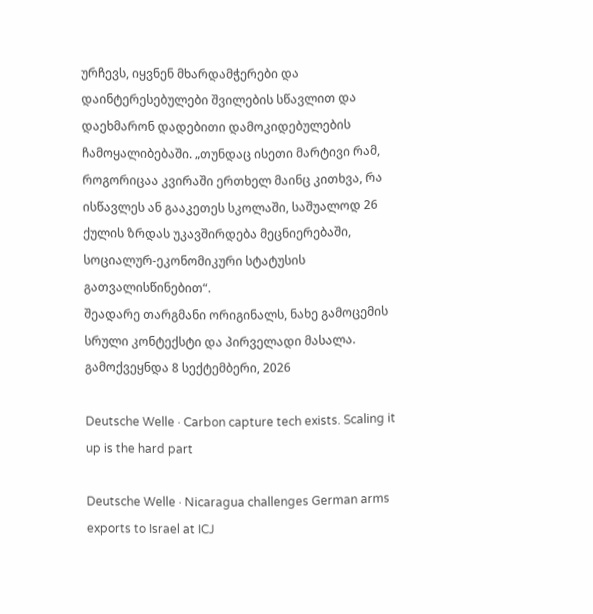ურჩევს, იყვნენ მხარდამჭერები და დაინტერესებულები შვილების სწავლით და დაეხმარონ დადებითი დამოკიდებულების ჩამოყალიბებაში. „თუნდაც ისეთი მარტივი რამ, როგორიცაა კვირაში ერთხელ მაინც კითხვა, რა ისწავლეს ან გააკეთეს სკოლაში, საშუალოდ 26 ქულის ზრდას უკავშირდება მეცნიერებაში, სოციალურ-ეკონომიკური სტატუსის გათვალისწინებით“.
შეადარე თარგმანი ორიგინალს, ნახე გამოცემის სრული კონტექსტი და პირველადი მასალა.
გამოქვეყნდა 8 სექტემბერი, 2026

Deutsche Welle · Carbon capture tech exists. Scaling it up is the hard part

Deutsche Welle · Nicaragua challenges German arms exports to Israel at ICJ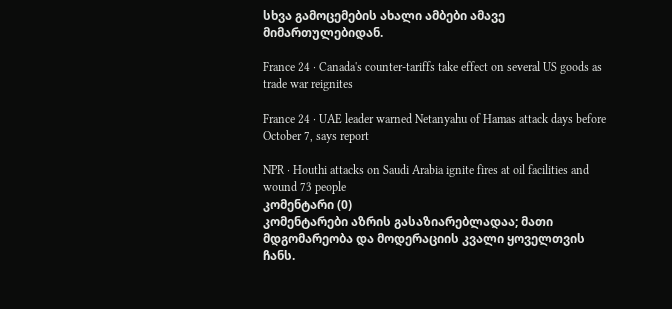სხვა გამოცემების ახალი ამბები ამავე მიმართულებიდან.

France 24 · Canada's counter-tariffs take effect on several US goods as trade war reignites

France 24 · UAE leader warned Netanyahu of Hamas attack days before October 7, says report

NPR · Houthi attacks on Saudi Arabia ignite fires at oil facilities and wound 73 people
კომენტარი (0)
კომენტარები აზრის გასაზიარებლადაა; მათი მდგომარეობა და მოდერაციის კვალი ყოველთვის ჩანს.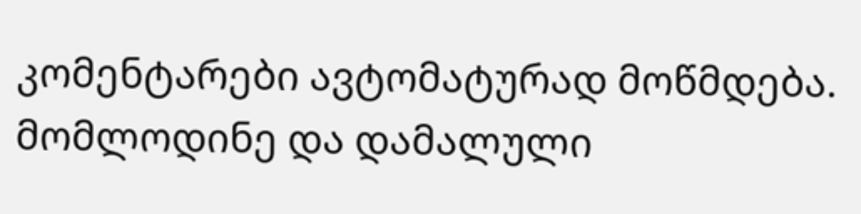კომენტარები ავტომატურად მოწმდება. მომლოდინე და დამალული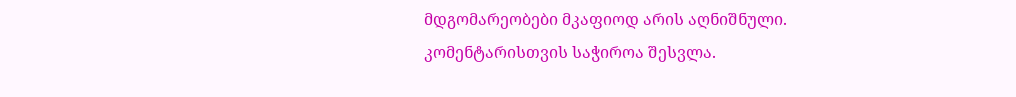მდგომარეობები მკაფიოდ არის აღნიშნული.
კომენტარისთვის საჭიროა შესვლა.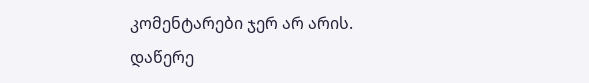კომენტარები ჯერ არ არის. დაწერე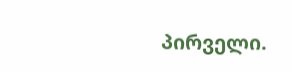პირველი.